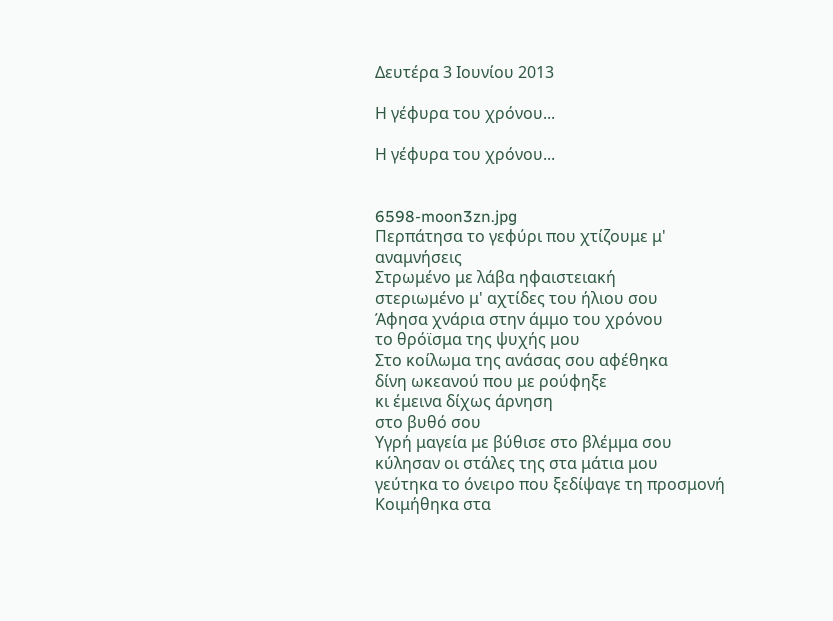Δευτέρα 3 Ιουνίου 2013

Η γέφυρα του χρόνου...

Η γέφυρα του χρόνου...


6598-moon3zn.jpg
Περπάτησα το γεφύρι που χτίζουμε μ' αναμνήσεις
Στρωμένο με λάβα ηφαιστειακή
στεριωμένο μ' αχτίδες του ήλιου σου
Άφησα χνάρια στην άμμο του χρόνου
το θρόϊσμα της ψυχής μου
Στο κοίλωμα της ανάσας σου αφέθηκα
δίνη ωκεανού που με ρούφηξε
κι έμεινα δίχως άρνηση
στο βυθό σου
Υγρή μαγεία με βύθισε στο βλέμμα σου
κύλησαν οι στάλες της στα μάτια μου
γεύτηκα το όνειρο που ξεδίψαγε τη προσμονή
Κοιμήθηκα στα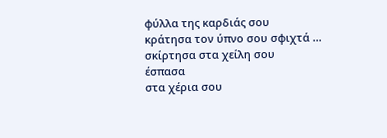φύλλα της καρδιάς σου
κράτησα τον ύπνο σου σφιχτά ...
σκίρτησα στα χείλη σου
έσπασα
στα χέρια σου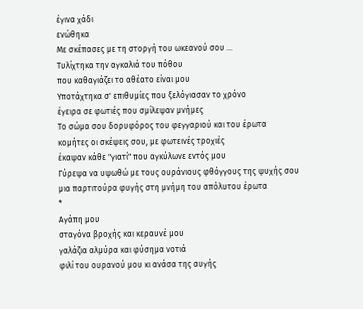έγινα χάδι
ενώθηκα
Με σκέπασες με τη στοργή του ωκεανού σου ...
Τυλίχτηκα την αγκαλιά του πόθου
που καθαγιάζει το αθέατο είναι μου
Υποτάχτηκα σ' επιθυμίες που ξελόγιασαν το χρόνο
έγειρα σε φωτιές που σμίλεψαν μνήμες
Το σώμα σου δορυφόρος του φεγγαριού και του έρωτα
κομήτες οι σκέψεις σου, με φωτεινές τροχιές
έκαψαν κάθε "γιατί" που αγκύλωνε εντός μου
Γύρεψα να υψωθώ με τους ουράνιους φθόγγους της ψυχής σου
μια παρτιτούρα φυγής στη μνήμη του απόλυτου έρωτα
*
Αγάπη μου
σταγόνα βροχής και κεραυνέ μου
γαλάζια αλμύρα και φύσημα νοτιά
φιλί του ουρανού μου κι ανάσα της αυγής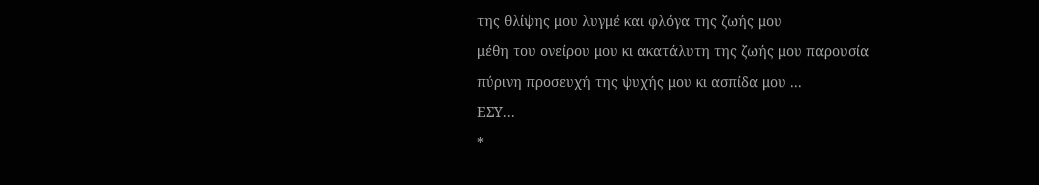της θλίψης μου λυγμέ και φλόγα της ζωής μου
μέθη του ονείρου μου κι ακατάλυτη της ζωής μου παρουσία
πύρινη προσευχή της ψυχής μου κι ασπίδα μου ...
ΕΣΥ...
*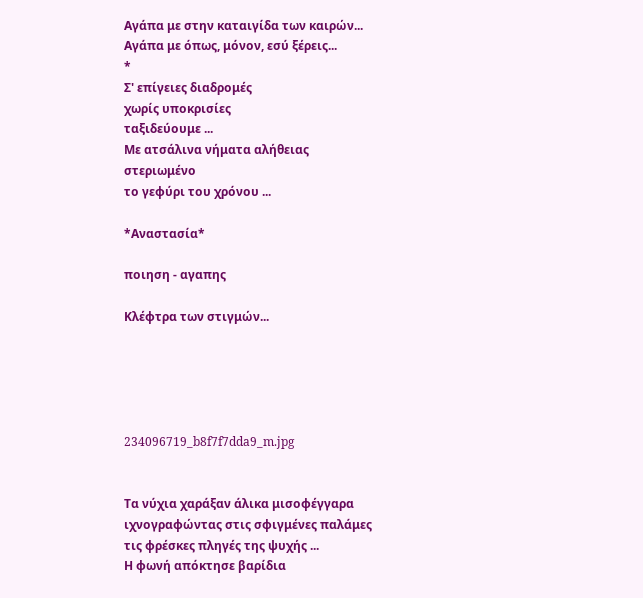Αγάπα με στην καταιγίδα των καιρών...
Αγάπα με όπως, μόνον, εσύ ξέρεις...
*
Σ' επίγειες διαδρομές
χωρίς υποκρισίες
ταξιδεύουμε ...
Με ατσάλινα νήματα αλήθειας
στεριωμένο
το γεφύρι του χρόνου ...

*Αναστασία*

ποιηση - αγαπης

Κλέφτρα των στιγμών...





234096719_b8f7f7dda9_m.jpg


Τα νύχια χαράξαν άλικα μισοφέγγαρα
ιχνογραφώντας στις σφιγμένες παλάμες
τις φρέσκες πληγές της ψυχής ...
Η φωνή απόκτησε βαρίδια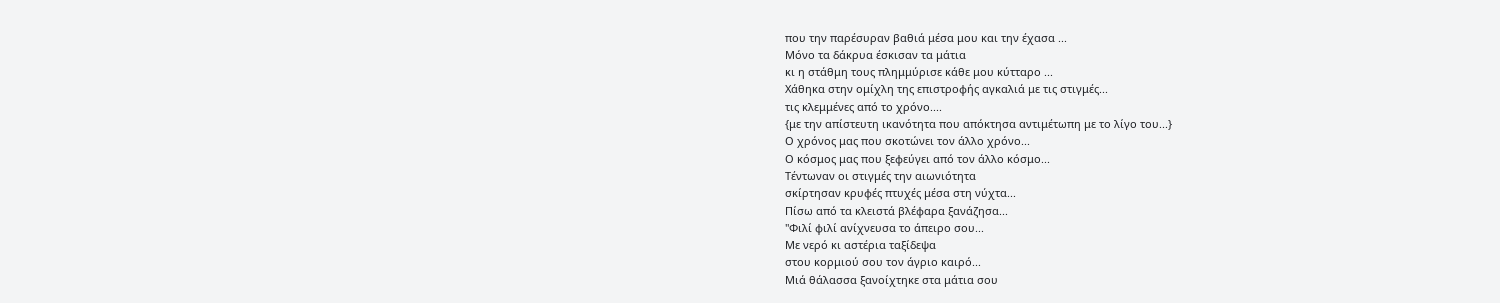που την παρέσυραν βαθιά μέσα μου και την έχασα ...
Μόνο τα δάκρυα έσκισαν τα μάτια
κι η στάθμη τους πλημμύρισε κάθε μου κύτταρο ...
Χάθηκα στην ομίχλη της επιστροφής αγκαλιά με τις στιγμές...
τις κλεμμένες από το χρόνο....
{με την απίστευτη ικανότητα που απόκτησα αντιμέτωπη με το λίγο του...}
Ο χρόνος μας που σκοτώνει τον άλλο χρόνο...
Ο κόσμος μας που ξεφεύγει από τον άλλο κόσμο...
Τέντωναν οι στιγμές την αιωνιότητα
σκίρτησαν κρυφές πτυχές μέσα στη νύχτα...
Πίσω από τα κλειστά βλέφαρα ξανάζησα...
"Φιλί φιλί ανίχνευσα το άπειρο σου...
Με νερό κι αστέρια ταξίδεψα
στου κορμιού σου τον άγριο καιρό...
Μιά θάλασσα ξανοίχτηκε στα μάτια σου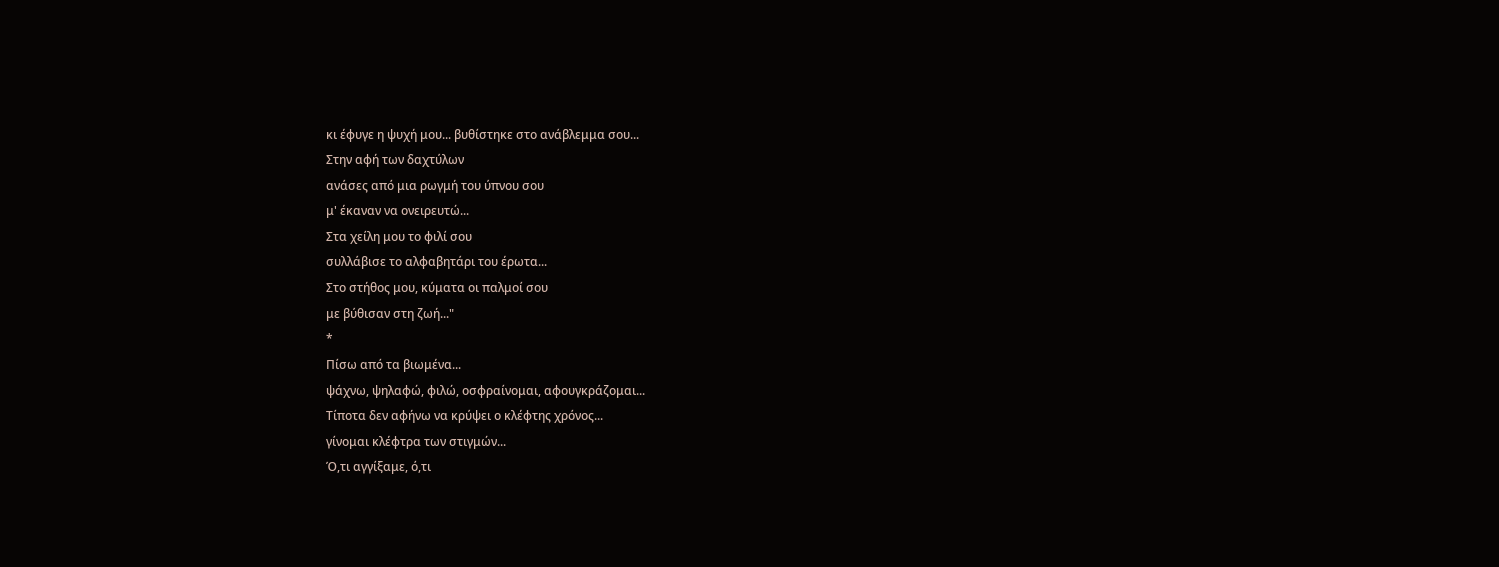κι έφυγε η ψυχή μου... βυθίστηκε στο ανάβλεμμα σου...
Στην αφή των δαχτύλων
ανάσες από μια ρωγμή του ύπνου σου
μ' έκαναν να ονειρευτώ...
Στα χείλη μου το φιλί σου
συλλάβισε το αλφαβητάρι του έρωτα...
Στο στήθος μου, κύματα οι παλμοί σου
με βύθισαν στη ζωή..."
*
Πίσω από τα βιωμένα...
ψάχνω, ψηλαφώ, φιλώ, οσφραίνομαι, αφουγκράζομαι...
Τίποτα δεν αφήνω να κρύψει ο κλέφτης χρόνος...
γίνομαι κλέφτρα των στιγμών...
Ό,τι αγγίξαμε, ό,τι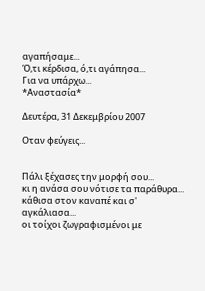αγαπήσαμε...
Ό,τι κέρδισα, ό,τι αγάπησα...
Για να υπάρχω...
*Αναστασία*

Δευτέρα, 31 Δεκεμβρίου 2007

Oταν φεύγεις...


Πάλι ξέχασες την μορφή σου...
κι η ανάσα σου νότισε τα παράθυρα...
κάθισα στον καναπέ και σ' αγκάλιασα...
οι τοίχοι ζωγραφισμένοι με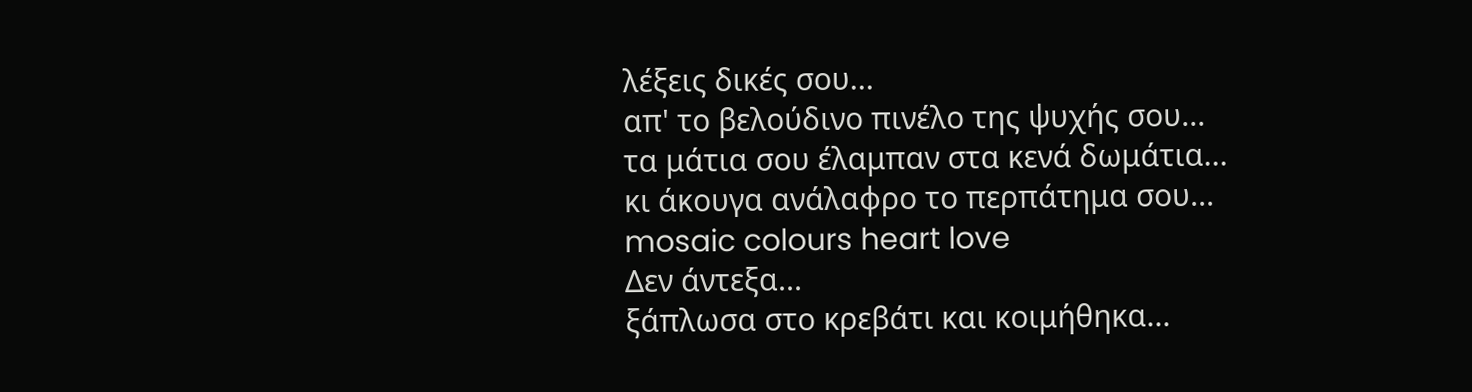λέξεις δικές σου...
απ' το βελούδινο πινέλο της ψυχής σου...
τα μάτια σου έλαμπαν στα κενά δωμάτια...
κι άκουγα ανάλαφρο το περπάτημα σου...
mosaic colours heart love
Δεν άντεξα...
ξάπλωσα στο κρεβάτι και κοιμήθηκα...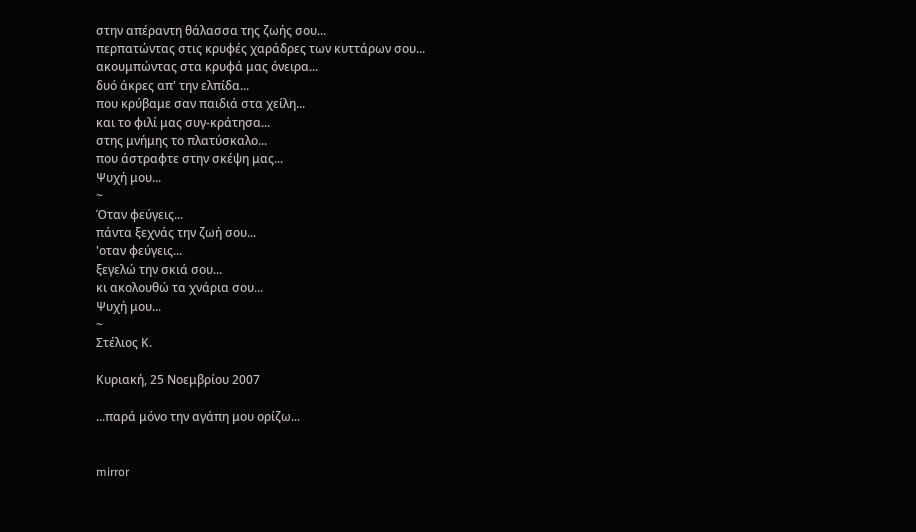στην απέραντη θάλασσα της ζωής σου...
περπατώντας στις κρυφές χαράδρες των κυττάρων σου...
ακουμπώντας στα κρυφά μας όνειρα...
δυό άκρες απ' την ελπίδα...
που κρύβαμε σαν παιδιά στα χείλη...
και το φιλί μας συγ-κράτησα...
στης μνήμης το πλατύσκαλο...
που άστραφτε στην σκέψη μας...
Ψυχή μου...
~
Όταν φεύγεις...
πάντα ξεχνάς την ζωή σου...
'οταν φεύγεις...
ξεγελώ την σκιά σου...
κι ακολουθώ τα χνάρια σου...
Ψυχή μου...
~
Στέλιος Κ.

Κυριακή, 25 Νοεμβρίου 2007

...παρά μόνο την αγάπη μου ορίζω...


mirror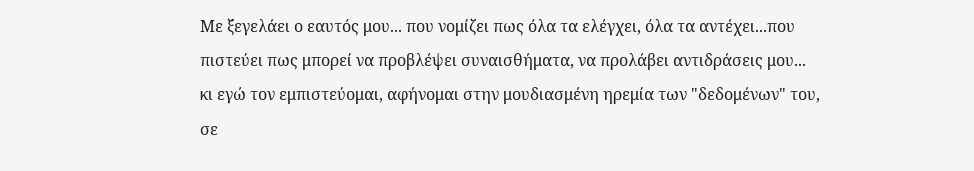Με ξεγελάει ο εαυτός μου... που νομίζει πως όλα τα ελέγχει, όλα τα αντέχει...που
πιστεύει πως μπορεί να προβλέψει συναισθήματα, να προλάβει αντιδράσεις μου...
κι εγώ τον εμπιστεύομαι, αφήνομαι στην μουδιασμένη ηρεμία των "δεδομένων" του,
σε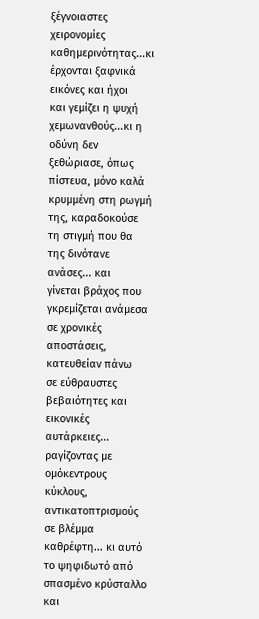ξέγνοιαστες χειρονομίες καθημερινότητας...κι έρχονται ξαφνικά εικόνες και ήχοι
και γεμίζει η ψυχή χεμωνανθούς...κι η οδύνη δεν ξεθώριασε, όπως πίστευα, μόνο καλά
κρυμμένη στη ρωγμή της, καραδοκούσε τη στιγμή που θα της δινότανε ανάσες... και
γίνεται βράχος που γκρεμίζεται ανάμεσα σε χρονικές αποστάσεις, κατευθείαν πάνω
σε εύθραυστες βεβαιότητες και εικονικές αυτάρκειες... ραγίζοντας με ομόκεντρους
κύκλους, αντικατοπτρισμούς σε βλέμμα καθρέφτη... κι αυτό το ψηφιδωτό από
σπασμένο κρύσταλλο και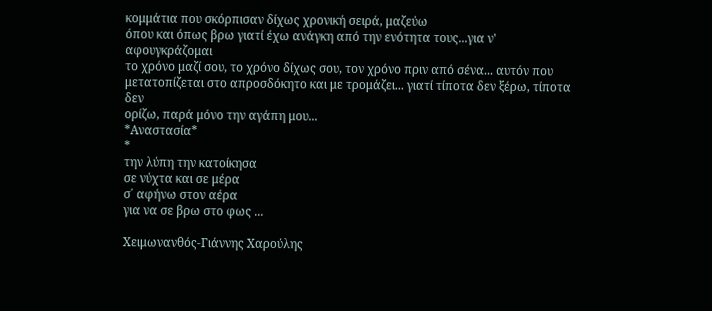κομμάτια που σκόρπισαν δίχως χρονική σειρά, μαζεύω
όπου και όπως βρω γιατί έχω ανάγκη από την ενότητα τους...για ν' αφουγκράζομαι
το χρόνο μαζί σου, το χρόνο δίχως σου, τον χρόνο πριν από σένα... αυτόν που
μετατοπίζεται στο απροσδόκητο και με τρομάζει... γιατί τίποτα δεν ξέρω, τίποτα δεν
ορίζω, παρά μόνο την αγάπη μου...
*Αναστασία*
*
την λύπη την κατοίκησα
σε νύχτα και σε μέρα
σ΄ αφήνω στον αέρα
για να σε βρω στο φως ...

Χειμωνανθός-Γιάννης Χαρούλης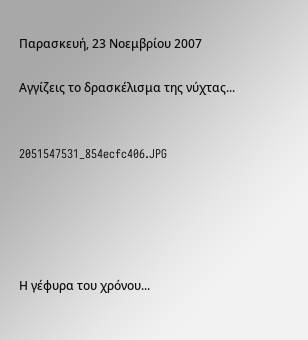Παρασκευή, 23 Νοεμβρίου 2007

Αγγίζεις το δρασκέλισμα της νύχτας...


2051547531_854ecfc406.JPG





Η γέφυρα του χρόνου...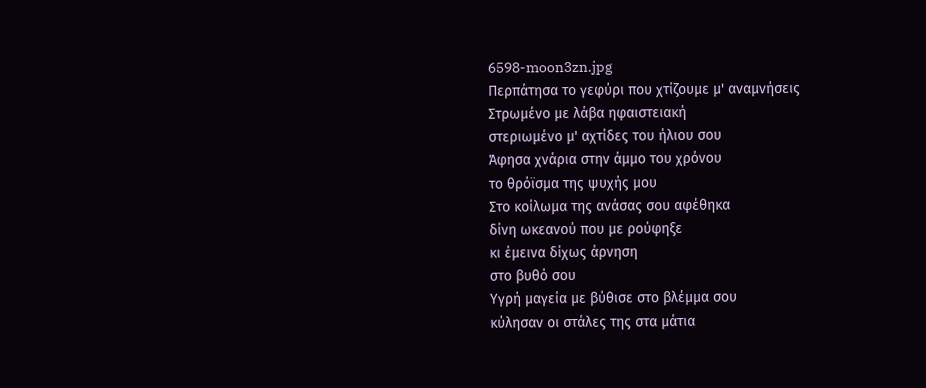6598-moon3zn.jpg
Περπάτησα το γεφύρι που χτίζουμε μ' αναμνήσεις
Στρωμένο με λάβα ηφαιστειακή
στεριωμένο μ' αχτίδες του ήλιου σου
Άφησα χνάρια στην άμμο του χρόνου
το θρόϊσμα της ψυχής μου
Στο κοίλωμα της ανάσας σου αφέθηκα
δίνη ωκεανού που με ρούφηξε
κι έμεινα δίχως άρνηση
στο βυθό σου
Υγρή μαγεία με βύθισε στο βλέμμα σου
κύλησαν οι στάλες της στα μάτια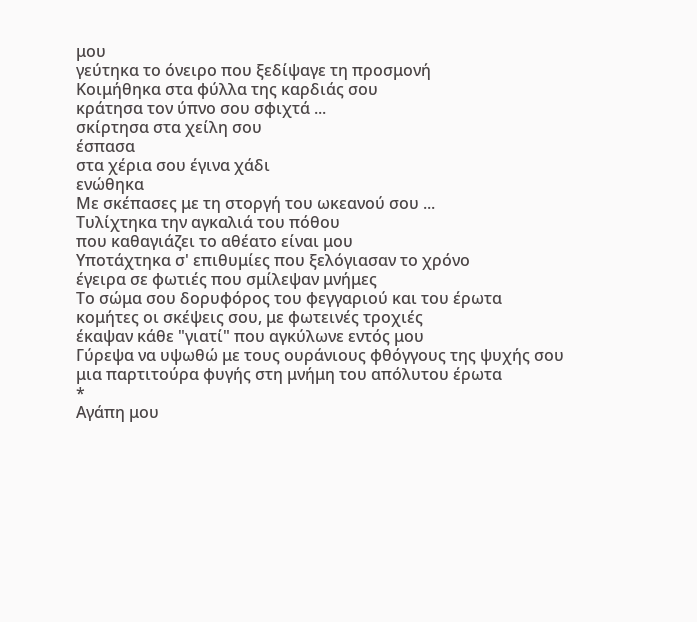μου
γεύτηκα το όνειρο που ξεδίψαγε τη προσμονή
Κοιμήθηκα στα φύλλα της καρδιάς σου
κράτησα τον ύπνο σου σφιχτά ...
σκίρτησα στα χείλη σου
έσπασα
στα χέρια σου έγινα χάδι
ενώθηκα
Με σκέπασες με τη στοργή του ωκεανού σου ...
Τυλίχτηκα την αγκαλιά του πόθου
που καθαγιάζει το αθέατο είναι μου
Υποτάχτηκα σ' επιθυμίες που ξελόγιασαν το χρόνο
έγειρα σε φωτιές που σμίλεψαν μνήμες
Το σώμα σου δορυφόρος του φεγγαριού και του έρωτα
κομήτες οι σκέψεις σου, με φωτεινές τροχιές
έκαψαν κάθε "γιατί" που αγκύλωνε εντός μου
Γύρεψα να υψωθώ με τους ουράνιους φθόγγους της ψυχής σου
μια παρτιτούρα φυγής στη μνήμη του απόλυτου έρωτα
*
Αγάπη μου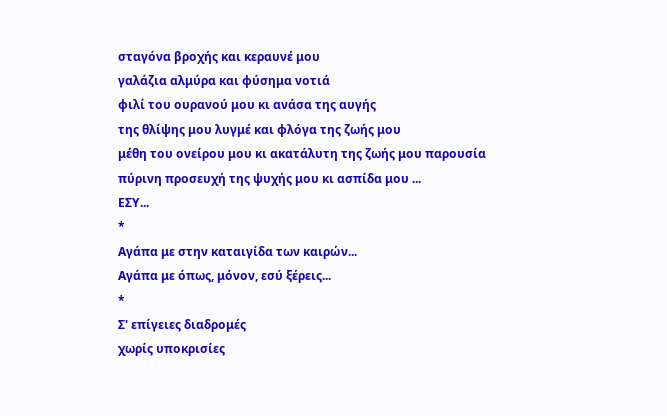σταγόνα βροχής και κεραυνέ μου
γαλάζια αλμύρα και φύσημα νοτιά
φιλί του ουρανού μου κι ανάσα της αυγής
της θλίψης μου λυγμέ και φλόγα της ζωής μου
μέθη του ονείρου μου κι ακατάλυτη της ζωής μου παρουσία
πύρινη προσευχή της ψυχής μου κι ασπίδα μου ...
ΕΣΥ...
*
Αγάπα με στην καταιγίδα των καιρών...
Αγάπα με όπως, μόνον, εσύ ξέρεις...
*
Σ' επίγειες διαδρομές
χωρίς υποκρισίες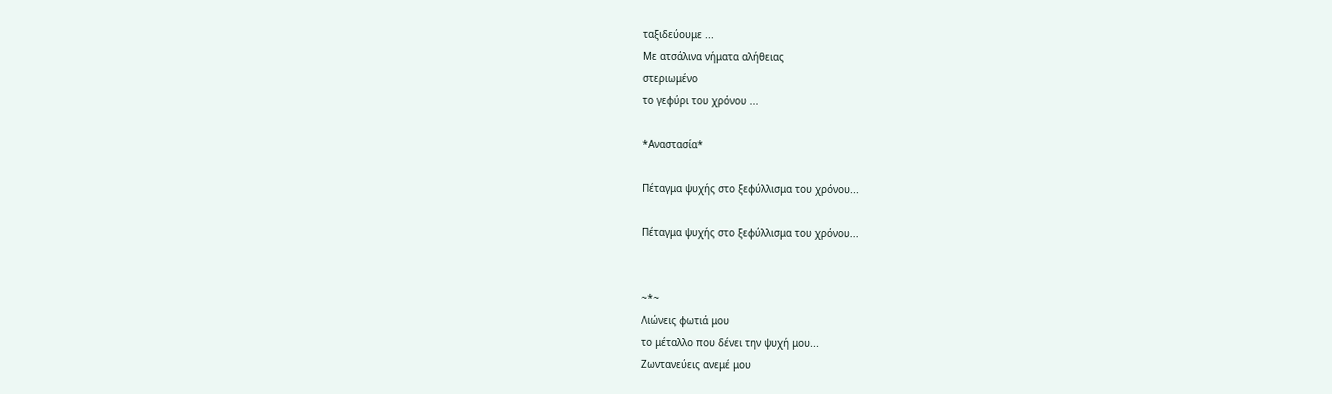ταξιδεύουμε ...
Με ατσάλινα νήματα αλήθειας
στεριωμένο
το γεφύρι του χρόνου ...

*Αναστασία*

Πέταγμα ψυχής στο ξεφύλλισμα του χρόνου...

Πέταγμα ψυχής στο ξεφύλλισμα του χρόνου...


~*~
Λιώνεις φωτιά μου
το μέταλλο που δένει την ψυχή μου...
Ζωντανεύεις ανεμέ μου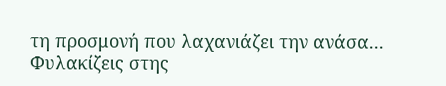τη προσμονή που λαχανιάζει την ανάσα...
Φυλακίζεις στης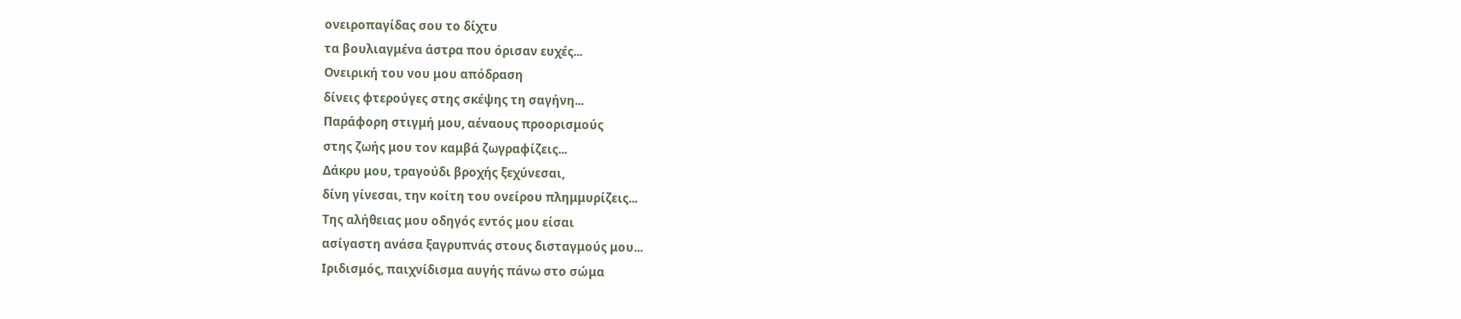ονειροπαγίδας σου το δίχτυ
τα βουλιαγμένα άστρα που όρισαν ευχές...
Ονειρική του νου μου απόδραση
δίνεις φτερούγες στης σκέψης τη σαγήνη...
Παράφορη στιγμή μου, αέναους προορισμούς
στης ζωής μου τον καμβά ζωγραφίζεις...
Δάκρυ μου, τραγούδι βροχής ξεχύνεσαι,
δίνη γίνεσαι, την κοίτη του ονείρου πλημμυρίζεις...
Της αλήθειας μου οδηγός εντός μου είσαι
ασίγαστη ανάσα ξαγρυπνάς στους δισταγμούς μου...
Ιριδισμός, παιχνίδισμα αυγής πάνω στο σώμα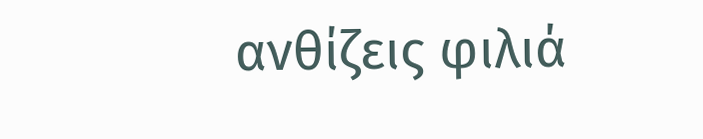ανθίζεις φιλιά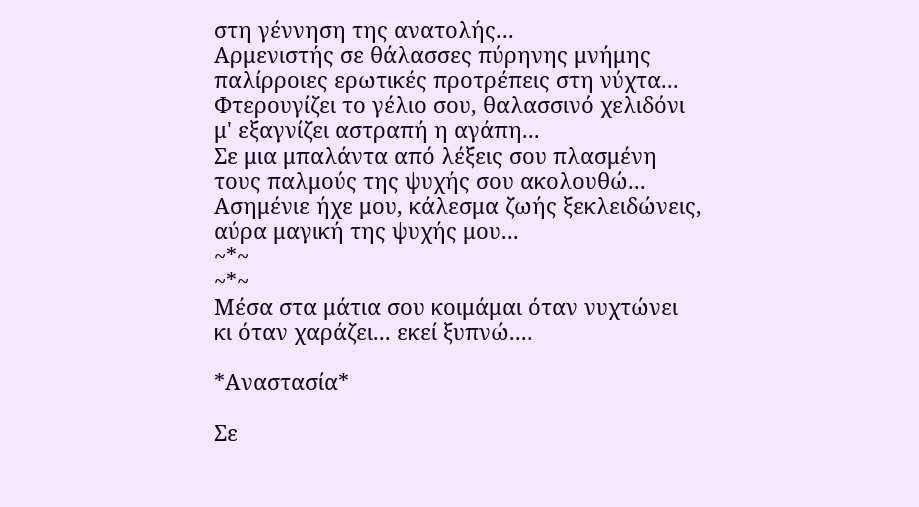στη γέννηση της ανατολής...
Αρμενιστής σε θάλασσες πύρηνης μνήμης
παλίρροιες ερωτικές προτρέπεις στη νύχτα...
Φτερουγίζει το γέλιο σου, θαλασσινό χελιδόνι
μ' εξαγνίζει αστραπή η αγάπη...
Σε μια μπαλάντα από λέξεις σου πλασμένη
τους παλμούς της ψυχής σου ακολουθώ...
Ασημένιε ήχε μου, κάλεσμα ζωής ξεκλειδώνεις,
αύρα μαγική της ψυχής μου...
~*~
~*~
Μέσα στα μάτια σου κοιμάμαι όταν νυχτώνει
κι όταν χαράζει... εκεί ξυπνώ....

*Αναστασία*

Σε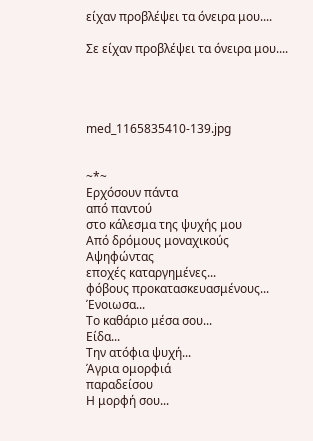είχαν προβλέψει τα όνειρα μου....

Σε είχαν προβλέψει τα όνειρα μου....




med_1165835410-139.jpg


~*~
Ερχόσουν πάντα
από παντού
στο κάλεσμα της ψυχής μου
Από δρόμους μοναχικούς
Αψηφώντας
εποχές καταργημένες...
φόβους προκατασκευασμένους...
Ένοιωσα...
Το καθάριο μέσα σου...
Είδα...
Την ατόφια ψυχή...
Άγρια ομορφιά
παραδείσου
Η μορφή σου...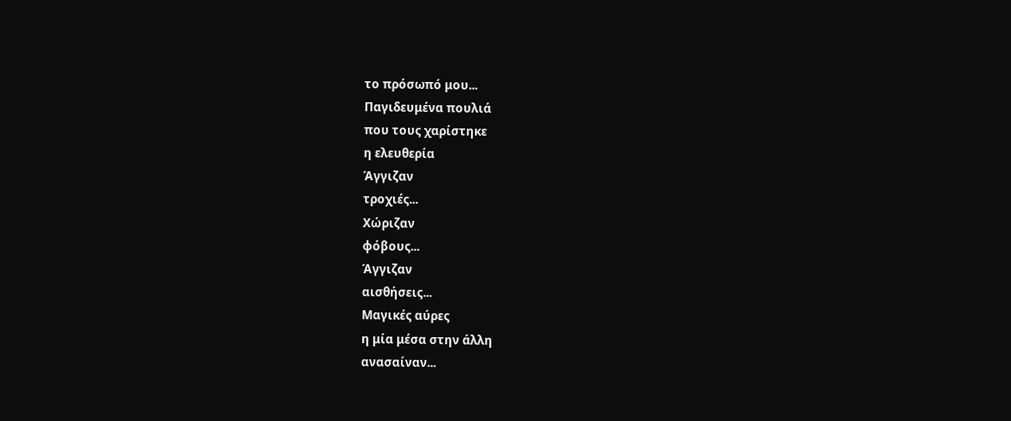το πρόσωπό μου...
Παγιδευμένα πουλιά
που τους χαρίστηκε
η ελευθερία
Άγγιζαν
τροχιές...
Χώριζαν
φόβους...
Άγγιζαν
αισθήσεις...
Μαγικές αύρες
η μία μέσα στην άλλη
ανασαίναν...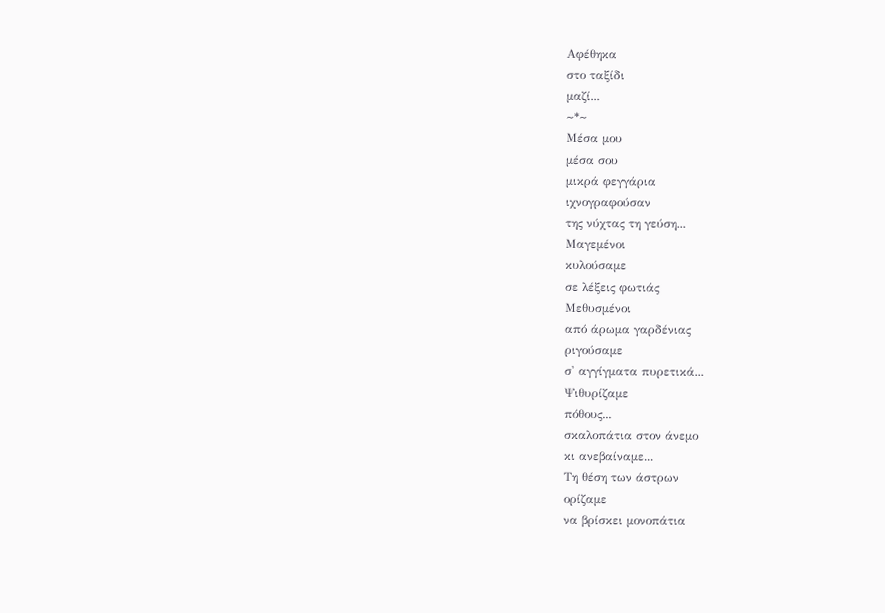Αφέθηκα
στο ταξίδι
μαζί...
~*~
Μέσα μου
μέσα σου
μικρά φεγγάρια
ιχνογραφούσαν
της νύχτας τη γεύση...
Μαγεμένοι
κυλούσαμε
σε λέξεις φωτιάς
Μεθυσμένοι
από άρωμα γαρδένιας
ριγούσαμε
σ' αγγίγματα πυρετικά...
Ψιθυρίζαμε
πόθους...
σκαλοπάτια στον άνεμο
κι ανεβαίναμε...
Τη θέση των άστρων
ορίζαμε
να βρίσκει μονοπάτια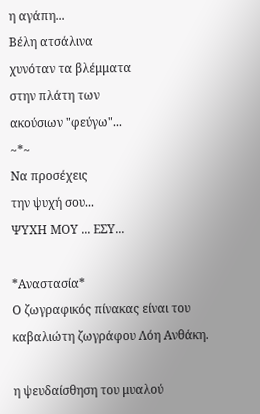η αγάπη...
Βέλη ατσάλινα
χυνόταν τα βλέμματα
στην πλάτη των
ακούσιων "φεύγω"...
~*~
Να προσέχεις
την ψυχή σου...
ΨΥΧΗ ΜΟΥ ... ΕΣΥ...

*Αναστασία*
Ο ζωγραφικός πίνακας είναι του καβαλιώτη ζωγράφου Λόη Ανθάκη.

η ψευδαίσθηση του μυαλού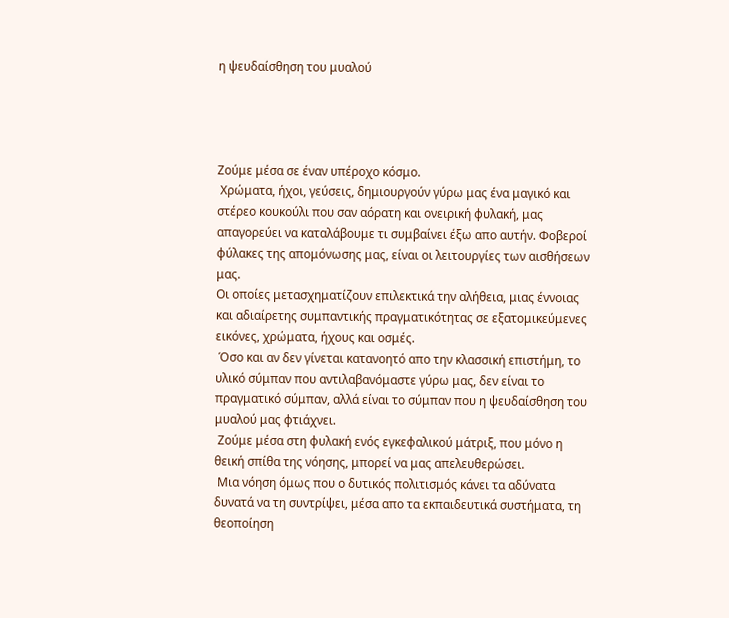η ψευδαίσθηση του μυαλού




Ζούμε μέσα σε έναν υπέροχο κόσμο.
 Χρώματα, ήχοι, γεύσεις, δημιουργούν γύρω μας ένα μαγικό και στέρεο κουκούλι που σαν αόρατη και ονειρική φυλακή, μας απαγορεύει να καταλάβουμε τι συμβαίνει έξω απο αυτήν. Φοβεροί φύλακες της απομόνωσης μας, είναι οι λειτουργίες των αισθήσεων μας.
Οι οποίες μετασχηματίζουν επιλεκτικά την αλήθεια, μιας έννοιας και αδιαίρετης συμπαντικής πραγματικότητας σε εξατομικεύμενες εικόνες, χρώματα, ήχους και οσμές.
 Όσο και αν δεν γίνεται κατανοητό απο την κλασσική επιστήμη, το υλικό σύμπαν που αντιλαβανόμαστε γύρω μας, δεν είναι το πραγματικό σύμπαν, αλλά είναι το σύμπαν που η ψευδαίσθηση του μυαλού μας φτιάχνει.
 Ζούμε μέσα στη φυλακή ενός εγκεφαλικού μάτριξ, που μόνο η θεική σπίθα της νόησης, μπορεί να μας απελευθερώσει.
 Μια νόηση όμως που ο δυτικός πολιτισμός κάνει τα αδύνατα δυνατά να τη συντρίψει, μέσα απο τα εκπαιδευτικά συστήματα, τη θεοποίηση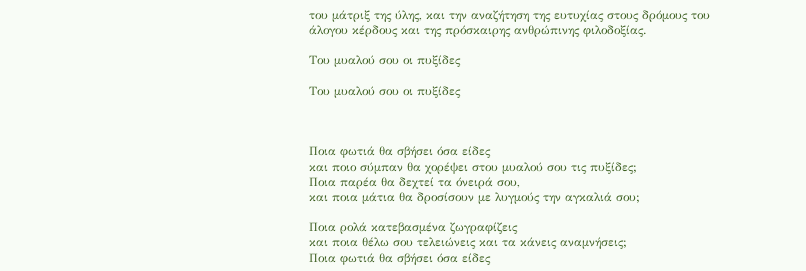του μάτριξ της ύλης, και την αναζήτηση της ευτυχίας στους δρόμους του άλογου κέρδους και της πρόσκαιρης ανθρώπινης φιλοδοξίας.

Του μυαλού σου οι πυξίδες

Του μυαλού σου οι πυξίδες



Ποια φωτιά θα σβήσει όσα είδες
και ποιο σύμπαν θα χορέψει στου μυαλού σου τις πυξίδες;
Ποια παρέα θα δεχτεί τα όνειρά σου,
και ποια μάτια θα δροσίσουν με λυγμούς την αγκαλιά σου;

Ποια ρολά κατεβασμένα ζωγραφίζεις
και ποια θέλω σου τελειώνεις και τα κάνεις αναμνήσεις;
Ποια φωτιά θα σβήσει όσα είδες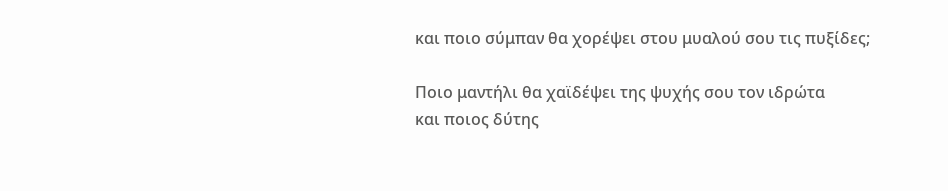και ποιο σύμπαν θα χορέψει στου μυαλού σου τις πυξίδες;

Ποιο μαντήλι θα χαϊδέψει της ψυχής σου τον ιδρώτα
και ποιος δύτης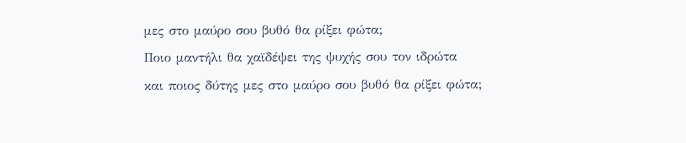μες στο μαύρο σου βυθό θα ρίξει φώτα;
Ποιο μαντήλι θα χαϊδέψει της ψυχής σου τον ιδρώτα
και ποιος δύτης μες στο μαύρο σου βυθό θα ρίξει φώτα;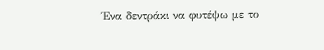Ένα δεντράκι να φυτέψω με το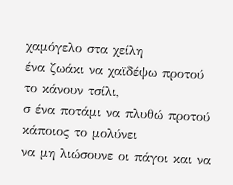χαμόγελο στα χείλη
ένα ζωάκι να χαϊδέψω προτού το κάνουν τσίλι,
σ ένα ποτάμι να πλυθώ προτού κάποιος το μολύνει
να μη λιώσουνε οι πάγοι και να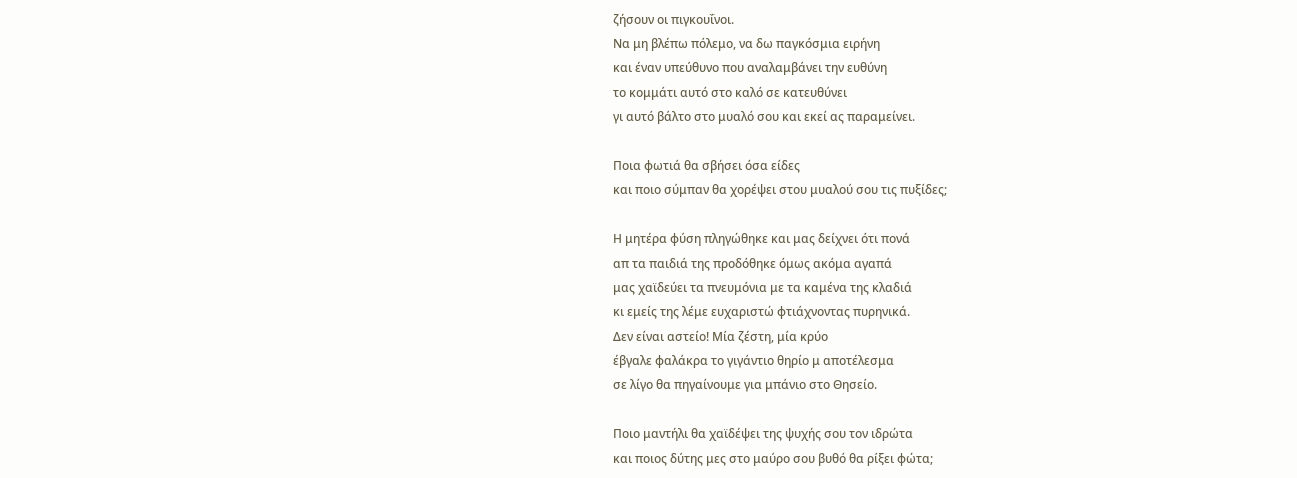ζήσουν οι πιγκουΐνοι.
Να μη βλέπω πόλεμο, να δω παγκόσμια ειρήνη
και έναν υπεύθυνο που αναλαμβάνει την ευθύνη
το κομμάτι αυτό στο καλό σε κατευθύνει
γι αυτό βάλτο στο μυαλό σου και εκεί ας παραμείνει.

Ποια φωτιά θα σβήσει όσα είδες
και ποιο σύμπαν θα χορέψει στου μυαλού σου τις πυξίδες;

Η μητέρα φύση πληγώθηκε και μας δείχνει ότι πονά
απ τα παιδιά της προδόθηκε όμως ακόμα αγαπά
μας χαϊδεύει τα πνευμόνια με τα καμένα της κλαδιά
κι εμείς της λέμε ευχαριστώ φτιάχνοντας πυρηνικά.
Δεν είναι αστείο! Μία ζέστη, μία κρύο
έβγαλε φαλάκρα το γιγάντιο θηρίο μ αποτέλεσμα
σε λίγο θα πηγαίνουμε για μπάνιο στο Θησείο.

Ποιο μαντήλι θα χαϊδέψει της ψυχής σου τον ιδρώτα
και ποιος δύτης μες στο μαύρο σου βυθό θα ρίξει φώτα;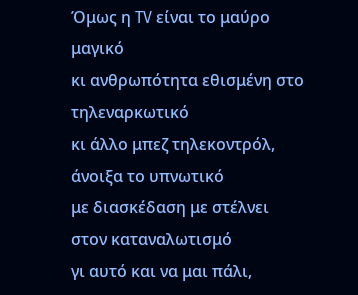Όμως η TV είναι το μαύρο μαγικό
κι ανθρωπότητα εθισμένη στο τηλεναρκωτικό
κι άλλο μπεζ τηλεκοντρόλ, άνοιξα το υπνωτικό
με διασκέδαση με στέλνει στον καταναλωτισμό
γι αυτό και να μαι πάλι,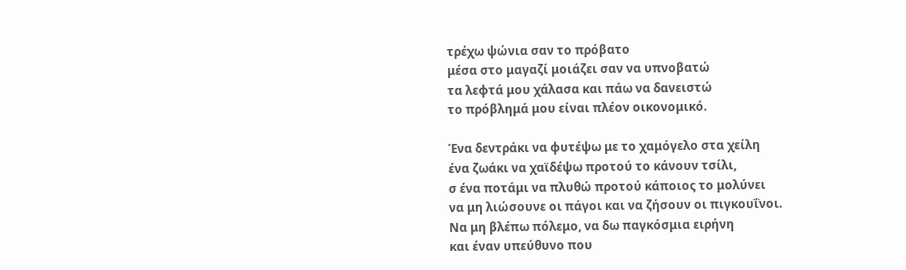τρέχω ψώνια σαν το πρόβατο
μέσα στο μαγαζί μοιάζει σαν να υπνοβατώ
τα λεφτά μου χάλασα και πάω να δανειστώ
το πρόβλημά μου είναι πλέον οικονομικό.

Ένα δεντράκι να φυτέψω με το χαμόγελο στα χείλη
ένα ζωάκι να χαϊδέψω προτού το κάνουν τσίλι,
σ ένα ποτάμι να πλυθώ προτού κάποιος το μολύνει
να μη λιώσουνε οι πάγοι και να ζήσουν οι πιγκουΐνοι.
Να μη βλέπω πόλεμο, να δω παγκόσμια ειρήνη
και έναν υπεύθυνο που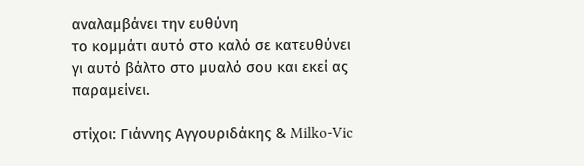αναλαμβάνει την ευθύνη
το κομμάτι αυτό στο καλό σε κατευθύνει
γι αυτό βάλτο στο μυαλό σου και εκεί ας παραμείνει.

στίχοι: Γιάννης Αγγουριδάκης & Milko-Vic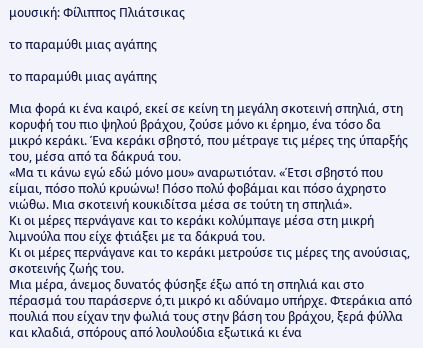μουσική: Φίλιππος Πλιάτσικας

το παραμύθι μιας αγάπης

το παραμύθι μιας αγάπης

Μια φορά κι ένα καιρό, εκεί σε κείνη τη μεγάλη σκοτεινή σπηλιά, στη κορυφή του πιο ψηλού βράχου, ζούσε μόνο κι έρημο, ένα τόσο δα μικρό κεράκι. Ένα κεράκι σβηστό, που μέτραγε τις μέρες της ύπαρξής του, μέσα από τα δάκρυά του.
«Μα τι κάνω εγώ εδώ μόνο μου» αναρωτιόταν. «Έτσι σβηστό που είμαι, πόσο πολύ κρυώνω! Πόσο πολύ φοβάμαι και πόσο άχρηστο νιώθω. Μια σκοτεινή κουκιδίτσα μέσα σε τούτη τη σπηλιά».
Κι οι μέρες περνάγανε και το κεράκι κολύμπαγε μέσα στη μικρή λιμνούλα που είχε φτιάξει με τα δάκρυά του.
Κι οι μέρες περνάγανε και το κεράκι μετρούσε τις μέρες της ανούσιας, σκοτεινής ζωής του.
Μια μέρα, άνεμος δυνατός φύσηξε έξω από τη σπηλιά και στο πέρασμά του παράσερνε ό,τι μικρό κι αδύναμο υπήρχε. Φτεράκια από πουλιά που είχαν την φωλιά τους στην βάση του βράχου, ξερά φύλλα και κλαδιά, σπόρους από λουλούδια εξωτικά κι ένα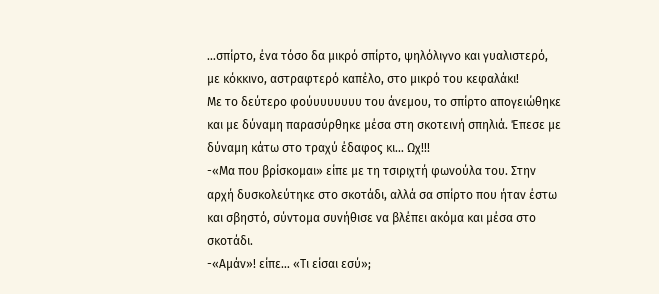…σπίρτο, ένα τόσο δα μικρό σπίρτο, ψηλόλιγνο και γυαλιστερό, με κόκκινο, αστραφτερό καπέλο, στο μικρό του κεφαλάκι!
Με το δεύτερο φούυυυυυυυ του άνεμου, το σπίρτο απογειώθηκε και με δύναμη παρασύρθηκε μέσα στη σκοτεινή σπηλιά. Έπεσε με δύναμη κάτω στο τραχύ έδαφος κι… Ωχ!!!
-«Μα που βρίσκομαι» είπε με τη τσιριχτή φωνούλα του. Στην αρχή δυσκολεύτηκε στο σκοτάδι, αλλά σα σπίρτο που ήταν έστω και σβηστό, σύντομα συνήθισε να βλέπει ακόμα και μέσα στο σκοτάδι.
-«Αμάν»! είπε… «Τι είσαι εσύ»;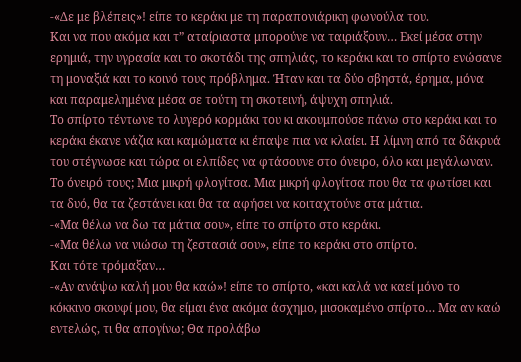-«Δε με βλέπεις»! είπε το κεράκι με τη παραπονιάρικη φωνούλα του.
Και να που ακόμα και τ” αταίριαστα μπορούνε να ταιριάξουν… Εκεί μέσα στην ερημιά, την υγρασία και το σκοτάδι της σπηλιάς, το κεράκι και το σπίρτο ενώσανε τη μοναξιά και το κοινό τους πρόβλημα. Ήταν και τα δύο σβηστά, έρημα, μόνα και παραμελημένα μέσα σε τούτη τη σκοτεινή, άψυχη σπηλιά.
Το σπίρτο τέντωνε το λυγερό κορμάκι του κι ακουμπούσε πάνω στο κεράκι και το κεράκι έκανε νάζια και καμώματα κι έπαψε πια να κλαίει. Η λίμνη από τα δάκρυά του στέγνωσε και τώρα οι ελπίδες να φτάσουνε στο όνειρο, όλο και μεγάλωναν.
Το όνειρό τους; Μια μικρή φλογίτσα. Mια μικρή φλογίτσα που θα τα φωτίσει και τα δυό, θα τα ζεστάνει και θα τα αφήσει να κοιταχτούνε στα μάτια.
-«Μα θέλω να δω τα μάτια σου», είπε το σπίρτο στο κεράκι.
-«Μα θέλω να νιώσω τη ζεστασιά σου», είπε το κεράκι στο σπίρτο.
Και τότε τρόμαξαν…
-«Αν ανάψω καλή μου θα καώ»! είπε το σπίρτο, «και καλά να καεί μόνο το κόκκινο σκουφί μου, θα είμαι ένα ακόμα άσχημο, μισοκαμένο σπίρτο… Μα αν καώ εντελώς, τι θα απογίνω; Θα προλάβω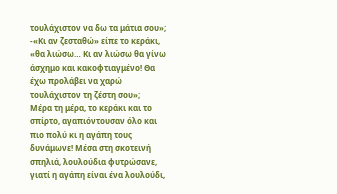τουλάχιστον να δω τα μάτια σου»;
-«Κι αν ζεσταθώ» είπε το κεράκι, «θα λιώσω… Κι αν λιώσω θα γίνω άσχημο και κακοφτιαγμένο! Θα έχω προλάβει να χαρώ τουλάχιστον τη ζέστη σου»;
Μέρα τη μέρα, το κεράκι και το σπίρτο, αγαπιόντουσαν όλο και πιο πολύ κι η αγάπη τους δυνάμωνε! Μέσα στη σκοτεινή σπηλιά, λουλούδια φυτρώσανε, γιατί η αγάπη είναι ένα λουλούδι,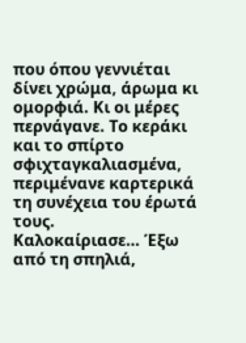που όπου γεννιέται δίνει χρώμα, άρωμα κι ομορφιά. Κι οι μέρες περνάγανε. Το κεράκι και το σπίρτο σφιχταγκαλιασμένα, περιμένανε καρτερικά τη συνέχεια του έρωτά τους.
Καλοκαίριασε… Έξω από τη σπηλιά,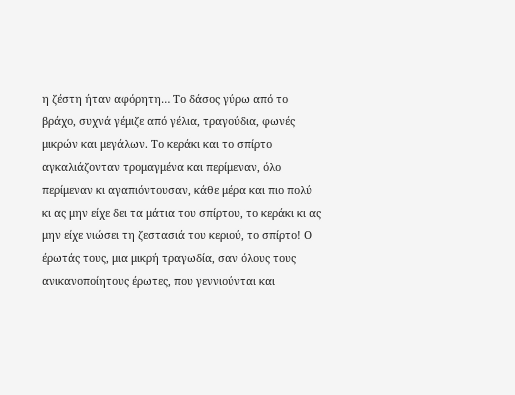η ζέστη ήταν αφόρητη… Το δάσος γύρω από το βράχο, συχνά γέμιζε από γέλια, τραγούδια, φωνές μικρών και μεγάλων. Το κεράκι και το σπίρτο αγκαλιάζονταν τρομαγμένα και περίμεναν, όλο περίμεναν κι αγαπιόντουσαν, κάθε μέρα και πιο πολύ κι ας μην είχε δει τα μάτια του σπίρτου, το κεράκι κι ας μην είχε νιώσει τη ζεστασιά του κεριού, το σπίρτο! Ο έρωτάς τους, μια μικρή τραγωδία, σαν όλους τους ανικανοποίητους έρωτες, που γεννιούνται και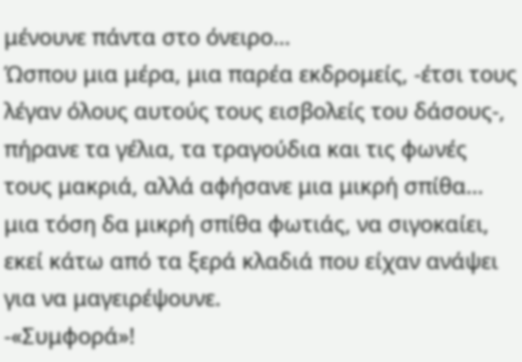μένουνε πάντα στο όνειρο…
Ώσπου μια μέρα, μια παρέα εκδρομείς, -έτσι τους λέγαν όλους αυτούς τους εισβολείς του δάσους-, πήρανε τα γέλια, τα τραγούδια και τις φωνές τους μακριά, αλλά αφήσανε μια μικρή σπίθα… μια τόση δα μικρή σπίθα φωτιάς, να σιγοκαίει, εκεί κάτω από τα ξερά κλαδιά που είχαν ανάψει για να μαγειρέψουνε.
-«Συμφορά»!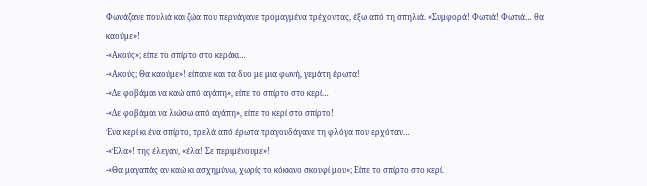Φωνάζανε πουλιά και ζώα που περνάγανε τρομαγμένα τρέχοντας, έξω από τη σπηλιά. «Συμφορά! Φωτιά! Φωτιά… θα καούμε»!
-«Ακούς»; είπε το σπίρτο στο κεράκι…
-«Ακούς; Θα καούμε»! είπανε και τα δυο με μια φωνή, γεμάτη έρωτα!
-«Δε φοβάμαι να καώ από αγάπη», είπε το σπίρτο στο κερί…
-«Δε φοβάμαι να λιώσω από αγάπη», είπε το κερί στο σπίρτο!
Ένα κερί κι ένα σπίρτο, τρελά από έρωτα τραγουδάγανε τη φλόγα που ερχόταν…
-«Έλα»! της έλεγαν, «έλα! Σε περιμένουμε»!
-«Θα μαγαπάς αν καώ κι ασχημύνω, χωρίς το κόκκινο σκουφί μου»; Είπε το σπίρτο στο κερί.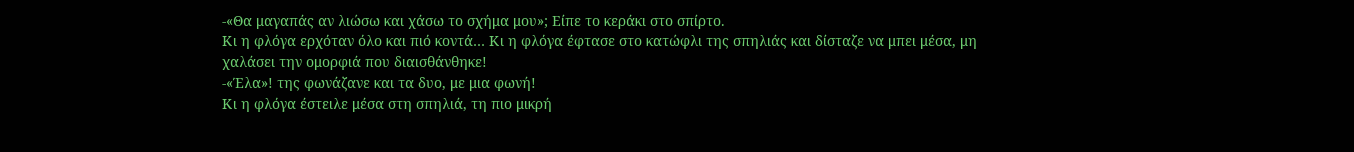-«Θα μαγαπάς αν λιώσω και χάσω το σχήμα μου»; Είπε το κεράκι στο σπίρτο.
Κι η φλόγα ερχόταν όλο και πιό κοντά… Κι η φλόγα έφτασε στο κατώφλι της σπηλιάς και δίσταζε να μπει μέσα, μη χαλάσει την ομορφιά που διαισθάνθηκε!
-«Έλα»! της φωνάζανε και τα δυο, με μια φωνή!
Κι η φλόγα έστειλε μέσα στη σπηλιά, τη πιο μικρή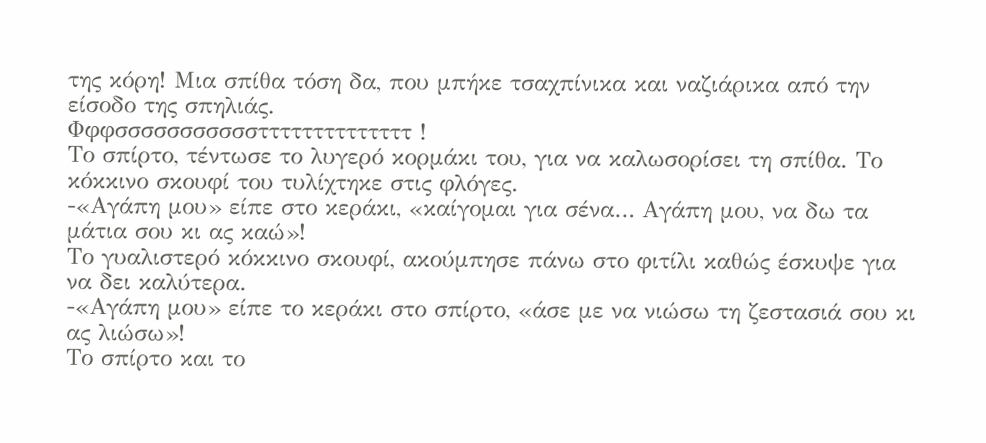της κόρη! Μια σπίθα τόση δα, που μπήκε τσαχπίνικα και ναζιάρικα από την είσοδο της σπηλιάς.
Φφφσσσσσσσσσσσττττττττττττττ !
Το σπίρτο, τέντωσε το λυγερό κορμάκι του, για να καλωσορίσει τη σπίθα. Το κόκκινο σκουφί του τυλίχτηκε στις φλόγες.
-«Αγάπη μου» είπε στο κεράκι, «καίγομαι για σένα… Αγάπη μου, να δω τα μάτια σου κι ας καώ»!
Το γυαλιστερό κόκκινο σκουφί, ακούμπησε πάνω στο φιτίλι καθώς έσκυψε για να δει καλύτερα.
-«Αγάπη μου» είπε το κεράκι στο σπίρτο, «άσε με να νιώσω τη ζεστασιά σου κι ας λιώσω»!
Το σπίρτο και το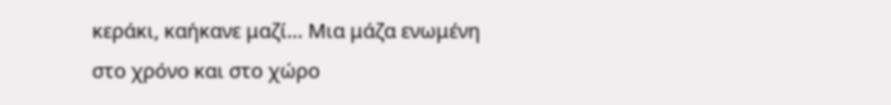κεράκι, καήκανε μαζί… Μια μάζα ενωμένη στο χρόνο και στο χώρο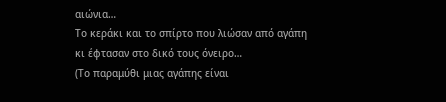αιώνια…
Το κεράκι και το σπίρτο που λιώσαν από αγάπη κι έφτασαν στο δικό τους όνειρο…
(Το παραμύθι μιας αγάπης είναι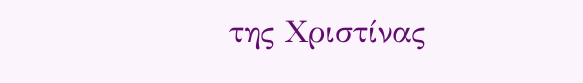της Χριστίνας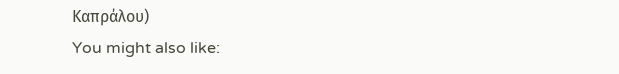Καπράλου)
You might also like: